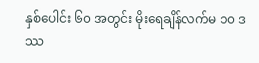နှစ်ပေါင်း ၆၀ အတွင်း မိုးရေချိန်လက်မ ၁၀ ဒဿ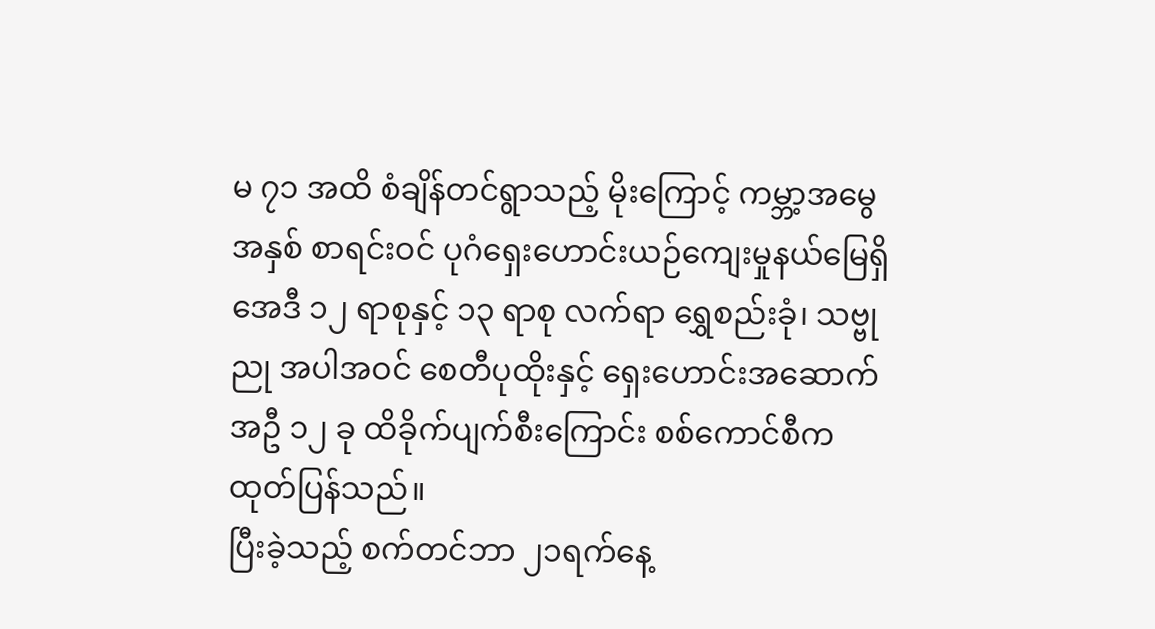မ ၇၁ အထိ စံချိန်တင်ရွာသည့် မိုးကြောင့် ကမ္ဘာ့အမွေအနှစ် စာရင်းဝင် ပုဂံရှေးဟောင်းယဉ်ကျေးမှုနယ်မြေရှိ အေဒီ ၁၂ ရာစုနှင့် ၁၃ ရာစု လက်ရာ ရွှေစည်းခုံ၊ သဗ္ဗုညု အပါအဝင် စေတီပုထိုးနှင့် ရှေးဟောင်းအဆောက်အဦ ၁၂ ခု ထိခိုက်ပျက်စီးကြောင်း စစ်ကောင်စီက ထုတ်ပြန်သည်။
ပြီးခဲ့သည့် စက်တင်ဘာ ၂၁ရက်နေ့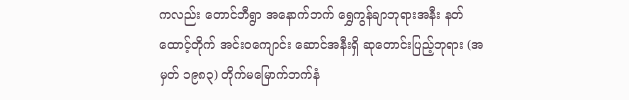ကလည်း တောင်ဘီရွာ အနောက်ဘက် ရွှေကွန်ချာဘုရားအနီး နတ်ထောင့်တိုက် အင်း၀ကျောင်း ဆောင်အနီးရှိ ဆုတောင်းပြည့်ဘုရား (အမှတ် ၁၉၈၃) တိုက်မမြောက်ဘက်နံ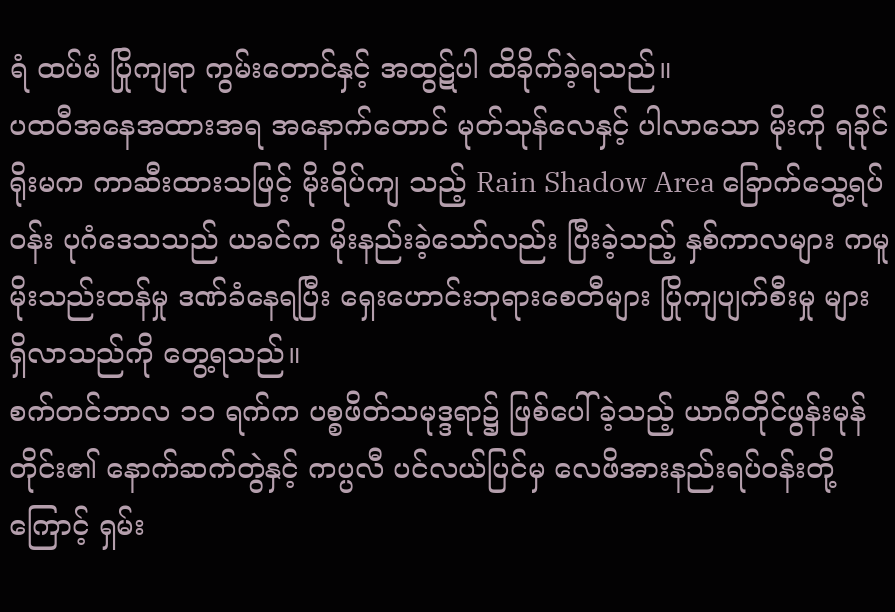ရံ ထပ်မံ ပြိုကျရာ ကွမ်းတောင်နှင့် အထွဋ်ပါ ထိခိုက်ခဲ့ရသည်။
ပထဝီအနေအထားအရ အနောက်တောင် မုတ်သုန်လေနှင့် ပါလာသော မိုးကို ရခိုင်ရိုးမက ကာဆီးထားသဖြင့် မိုးရိပ်ကျ သည့် Rain Shadow Area ခြောက်သွေ့ရပ်ဝန်း ပုဂံဒေသသည် ယခင်က မိုးနည်းခဲ့သော်လည်း ပြီးခဲ့သည့် နှစ်ကာလများ ကမူ မိုးသည်းထန်မှု ဒဏ်ခံနေရပြီး ရှေးဟောင်းဘုရားစေတီများ ပြိုကျပျက်စီးမှု များ ရှိလာသည်ကို တွေ့ရသည်။
စက်တင်ဘာလ ၁၁ ရက်က ပစ္စဖိတ်သမုဒ္ဒရာ၌ ဖြစ်ပေါ်ခဲ့သည့် ယာဂီတိုင်ဖွန်းမုန်တိုင်း၏ နောက်ဆက်တွဲနှင့် ကပ္ပလီ ပင်လယ်ပြင်မှ လေဖိအားနည်းရပ်ဝန်းတို့ ကြောင့် ရှမ်း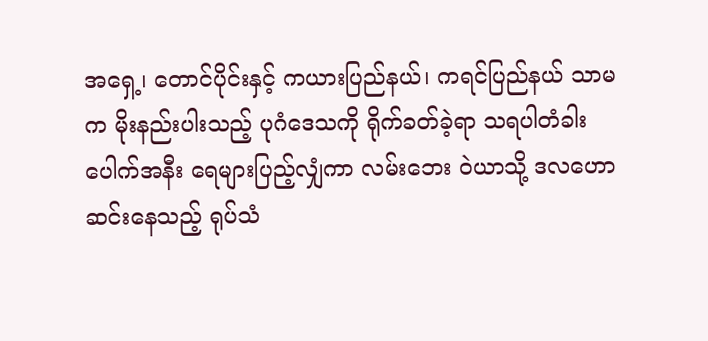အရှေ့၊ တောင်ပိုင်းနှင့် ကယားပြည်နယ်၊ ကရင်ပြည်နယ် သာမက မိုးနည်းပါးသည့် ပုဂံဒေသကို ရိုက်ခတ်ခဲ့ရာ သရပါတံခါးပေါက်အနီး ရေများပြည့်လျှံကာ လမ်းဘေး ဝဲယာသို့ ဒလဟော ဆင်းနေသည့် ရုပ်သံ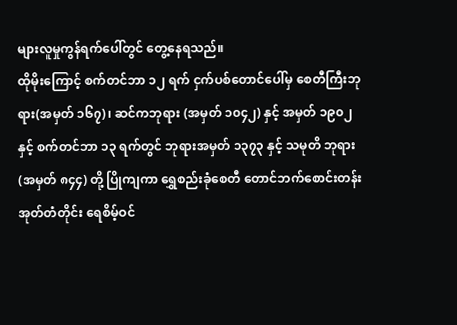များလူမှုကွန်ရက်ပေါ်တွင် တွေ့နေရသည်။
ထိုမိုးကြောင့် စက်တင်ဘာ ၁၂ ရက် ငှက်ပစ်တောင်ပေါ်မှ စေတီကြီးဘုရား(အမှတ် ၁၆၇)၊ ဆင်ကဘုရား (အမှတ် ၁၀၄၂) နှင့် အမှတ် ၁၉၀၂ နှင့် စက်တင်ဘာ ၁၃ ရက်တွင် ဘုရားအမှတ် ၁၃၇၃ နှင့် သမုတိ ဘုရား (အမှတ် ၈၄၄) တို့ ပြိုကျကာ ရွှေစည်းခုံစေတီ တောင်ဘက်စောင်းတန်း အုတ်တံတိုင်း ရေစိမ့်ဝင်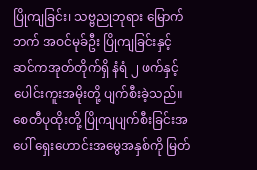ပြိုကျခြင်း၊ သဗ္ဗညုဘုရား မြောက်ဘက် အဝင်မုခ်ဦး ပြိုကျခြင်းနှင့် ဆင်ကအုတ်တိုက်ရှိ နံရံ ၂ ဖက်နှင့် ပေါင်းကူးအမိုးတို့ ပျက်စီးခဲ့သည်။
စေတီပုထိုးတို့ ပြိုကျပျက်စီးခြင်းအပေါ် ရှေးဟောင်းအမွေအနှစ်ကို မြတ်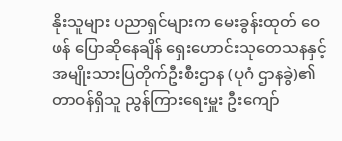နိုးသူများ ပညာရှင်များက မေးခွန်းထုတ် ဝေဖန် ပြောဆိုနေချိန် ရှေးဟောင်းသုတေသနနှင့် အမျိုးသားပြတိုက်ဦးစီးဌာန (ပုဂံ ဌာနခွဲ)၏ တာဝန်ရှိသူ ညွန်ကြားရေးမှူး ဦးကျော်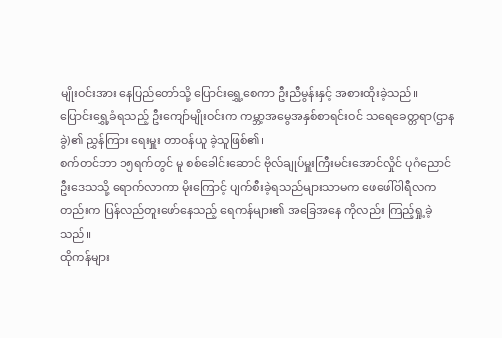မျိုးဝင်းအား နေပြည်တော်သို့ ပြောင်းရွှေ့စေကာ ဦးညီမွန်းနှင့် အစားထိုးခဲ့သည်။
ပြောင်းရွှေ့ခံရသည့် ဦးကျော်မျိုးဝင်းက ကမ္ဘာ့အမွေအနှစ်စာရင်းဝင် သရေခေတ္တရာ(ဌာနခွဲ)၏ ညွှန်ကြား ရေးမှူး တာဝန်ယူ ခဲ့သူဖြစ်၏၊
စက်တင်ဘာ ၁၅ရက်တွင် မူ စစ်ခေါင်းဆောင် ဗိုလ်ချုပ်မှူးကြီးမင်းအောင်လှိုင် ပုဂံညောင်ဦးဒေသသို့ ရောက်လာကာ မိုးကြောင့် ပျက်စီးခဲ့ရသည်များသာမက ဖေဖေါ်ဝါရီလကတည်းက ပြန်လည်တူးဖော်နေသည့် ရေကန်များ၏ အခြေအနေ ကိုလည်း ကြည့်ရှု့ခဲ့သည်။
ထိုကန်များ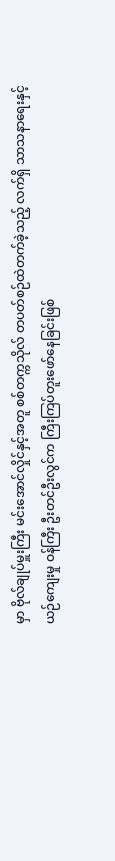မှာ ဗိုလ်ချုပ်မှူးကြီး မင်းအောင်လှိုင်နှင့်အတူ စစ်တက္ကသိုလ် တပတ်စဉ်ထဲတက်ခဲ့သည့် လက်ရှိ သာသနာရေးနှင့် ယဉ်ကျေးမှု ဝန်ကြီး ဦးတင်ဦးလွင်က ကြီးကြပ်တူးဖော်နေခြင်းဖြစ်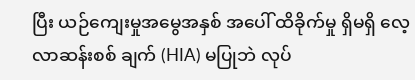ပြီး ယဉ်ကျေးမှုအမွေအနှစ် အပေါ် ထိခိုက်မှု ရှိမရှိ လေ့လာဆန်းစစ် ချက် (HIA) မပြုဘဲ လုပ်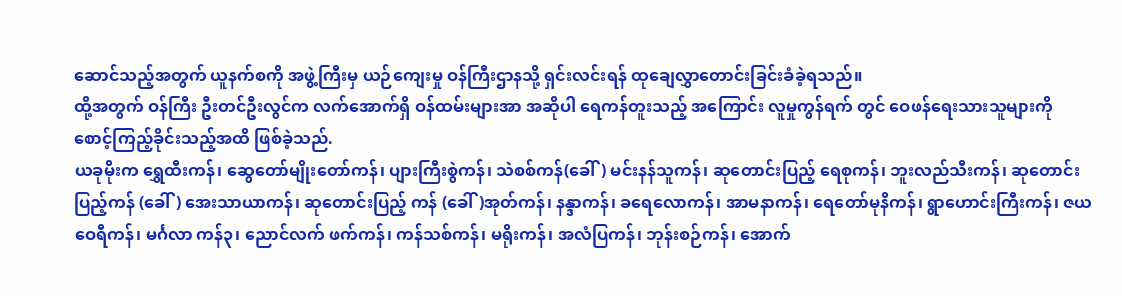ဆောင်သည့်အတွက် ယူနက်စကို အဖွဲ့ကြီးမှ ယဉ်ကျေးမှု ဝန်ကြီးဌာနသို့ ရှင်းလင်းရန် ထုချေလွှာတောင်းခြင်းခံခဲ့ရသည်။
ထို့အတွက် ဝန်ကြီး ဦးတင်ဦးလွင်က လက်အောက်ရှိ ဝန်ထမ်းများအာ အဆိုပါ ရေကန်တူးသည့် အကြောင်း လူမှုကွန်ရက် တွင် ဝေဖန်ရေးသားသူများကို စောင့်ကြည့်ခိုင်းသည့်အထိ ဖြစ်ခဲ့သည်.
ယခုမိုးက ရွှေထီးကန်၊ ဆွေတော်မျိုးတော်ကန်၊ ပျားကြီးစွဲကန်၊ သဲစစ်ကန်(ခေါ်) မင်းနန်သူကန်၊ ဆုတောင်းပြည့် ရေစုကန်၊ ဘူးလည်သီးကန်၊ ဆုတောင်းပြည့်ကန် (ခေါ်) အေးသာယာကန်၊ ဆုတောင်းပြည့် ကန် (ခေါ်)အုတ်ကန်၊ နန္ဒာကန်၊ ခရေလောကန်၊ အာမနာကန်၊ ရေတော်မုနိကန်၊ ရွာဟောင်းကြီးကန်၊ ဇယဝေရီကန်၊ မင်္ဂလာ ကန်၃၊ ညောင်လက် ဖက်ကန်၊ ကန်သစ်ကန်၊ မရိုးကန်၊ အလံပြကန်၊ ဘုန်းစဉ်ကန်၊ အောက်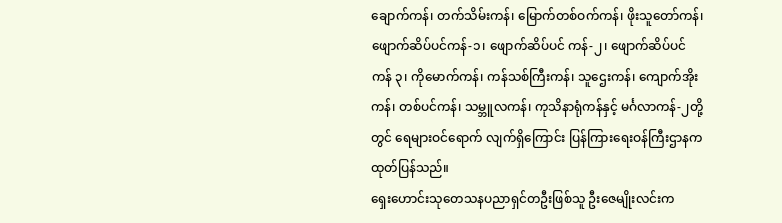ချောက်ကန်၊ တက်သိမ်းကန်၊ မြောက်တစ်ဝက်ကန်၊ ဖိုးသူတော်ကန်၊ ဖျောက်ဆိပ်ပင်ကန်-၁၊ ဖျောက်ဆိပ်ပင် ကန်-၂၊ ဖျောက်ဆိပ်ပင်ကန် ၃၊ ကိုမောက်ကန်၊ ကန်သစ်ကြီးကန်၊ သူဌေးကန်၊ ကျောက်အိုးကန်၊ တစ်ပင်ကန်၊ သမ္ဘူလကန်၊ ကုသိနာရုံကန်နှင့် မင်္ဂလာကန်-၂တို့တွင် ရေများဝင်ရောက် လျက်ရှိကြောင်း ပြန်ကြားရေးဝန်ကြီးဌာနက ထုတ်ပြန်သည်။
ရှေးဟောင်းသုတေသနပညာရှင်တဦးဖြစ်သူ ဦးဇေမျိုးလင်းက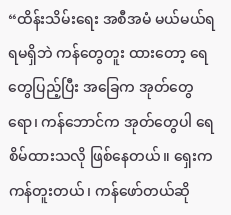“ထိန်းသိမ်းရေး အစီအမံ မယ်မယ်ရရမရှိဘဲ ကန်တွေတူး ထားတော့ ရေတွေပြည့်ပြီး အခြေက အုတ်တွေရော၊ ကန်ဘောင်က အုတ်တွေပါ ရေစိမ်ထားသလို ဖြစ်နေတယ်။ ရှေးက ကန်တူးတယ်၊ ကန်ဖော်တယ်ဆို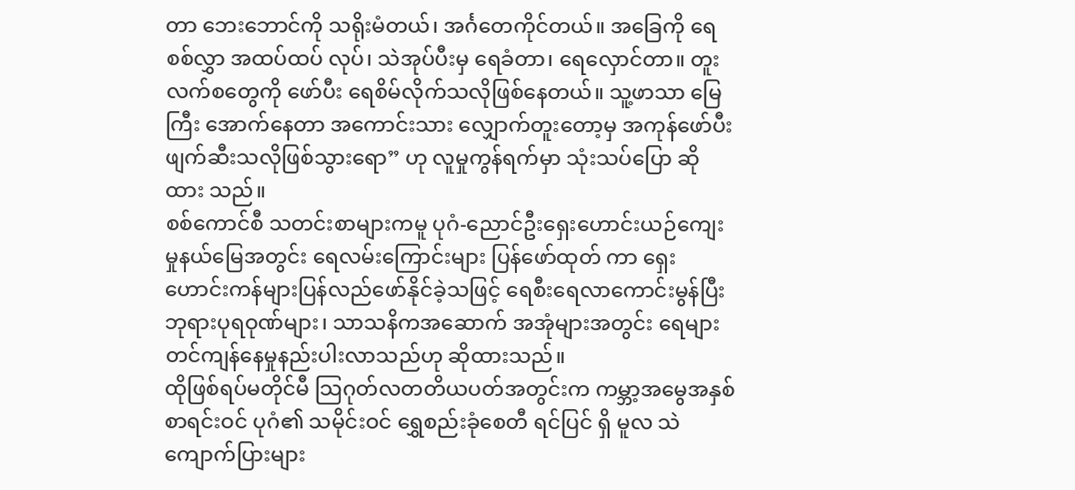တာ ဘေးဘောင်ကို သရိုးမံတယ်၊ အင်္ဂတေကိုင်တယ်။ အခြေကို ရေစစ်လွှာ အထပ်ထပ် လုပ်၊ သဲအုပ်ပီးမှ ရေခံတာ၊ ရေလှောင်တာ။ တူးလက်စတွေကို ဖော်ပီး ရေစိမ်လိုက်သလိုဖြစ်နေတယ်။ သူ့ဖာသာ မြေကြီး အောက်နေတာ အကောင်းသား လျှောက်တူးတော့မှ အကုန်ဖော်ပီး ဖျက်ဆီးသလိုဖြစ်သွားရော” ဟု လူမှုကွန်ရက်မှာ သုံးသပ်ပြော ဆိုထား သည်။
စစ်ကောင်စီ သတင်းစာများကမူ ပုဂံ-ညောင်ဦးရှေးဟောင်းယဉ်ကျေးမှုနယ်မြေအတွင်း ရေလမ်းကြောင်းများ ပြန်ဖော်ထုတ် ကာ ရှေးဟောင်းကန်များပြန်လည်ဖော်နိုင်ခဲ့သဖြင့် ရေစီးရေလာကောင်းမွန်ပြီး ဘုရားပုရဝုဏ်များ၊ သာသနိကအဆောက် အအုံများအတွင်း ရေများတင်ကျန်နေမှုနည်းပါးလာသည်ဟု ဆိုထားသည်။
ထိုဖြစ်ရပ်မတိုင်မီ သြဂုတ်လတတိယပတ်အတွင်းက ကမ္ဘာ့အမွေအနှစ်စာရင်းဝင် ပုဂံ၏ သမိုင်းဝင် ရွှေစည်းခုံစေတီ ရင်ပြင် ရှိ မူလ သဲကျောက်ပြားများ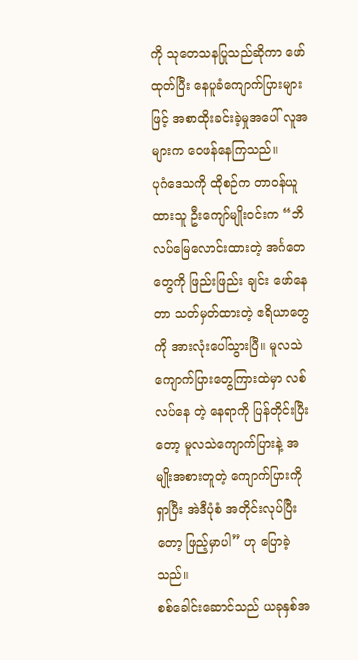ကို သုတေသနပြုသည်ဆိုကာ ဖော်ထုတ်ပြီး နေပူခံကျောက်ပြားများဖြင့် အစာထိုးခင်းခဲ့မှုအပေါ် လူအများက ဝေဖန်နေကြသည်။
ပုဂံဒေသကို ထိုစဉ်က တာဝန်ယူထားသူ ဦးကျော်မျိုးဝင်းက “ဘိလပ်မြေလောင်းထားတဲ့ အင်္ဂတေတွေကို ဖြည်းဖြည်း ချင်း ဖော်နေတာ သတ်မှတ်ထားတဲ့ ဧရိယာတွေကို အားလုံးပေါ်သွားပြီ။ မူလသဲကျောက်ပြားတွေကြားထဲမှာ လစ်လပ်နေ တဲ့ နေရာကို ပြန်တိုင်းပြီးတော့ မူလသဲကျောက်ပြားနဲ့ အမျိုးအစားတူတဲ့ ကျောက်ပြားကိုရှာပြီး အဲဒီပုံစံ အတိုင်းလုပ်ပြီးတော့ ဖြည့်မှာပါ” ဟု ပြောခဲ့သည်။
စစ်ခေါင်းဆောင်သည် ယခုနှစ်အ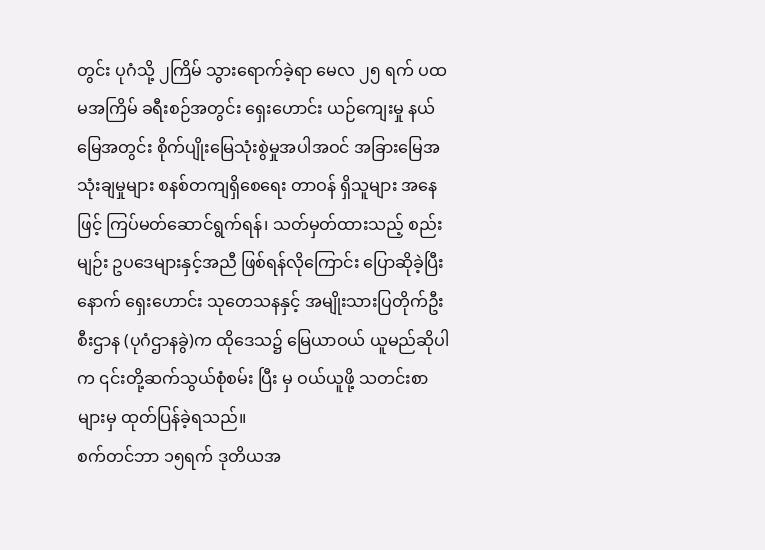တွင်း ပုဂံသို့ ၂ကြိမ် သွားရောက်ခဲ့ရာ မေလ ၂၅ ရက် ပထမအကြိမ် ခရီးစဉ်အတွင်း ရှေးဟောင်း ယဉ်ကျေးမှု နယ်မြေအတွင်း စိုက်ပျိုးမြေသုံးစွဲမှုအပါအဝင် အခြားမြေအသုံးချမှုများ စနစ်တကျရှိစေရေး တာဝန် ရှိသူများ အနေဖြင့် ကြပ်မတ်ဆောင်ရွက်ရန်၊ သတ်မှတ်ထားသည့် စည်းမျဉ်း ဥပဒေများနှင့်အညီ ဖြစ်ရန်လိုကြောင်း ပြောဆိုခဲ့ပြီး နောက် ရှေးဟောင်း သုတေသနနှင့် အမျိုးသားပြတိုက်ဦးစီးဌာန (ပုဂံဌာနခွဲ)က ထိုဒေသ၌ မြေယာဝယ် ယူမည်ဆိုပါက ၎င်းတို့ဆက်သွယ်စုံစမ်း ပြီး မှ ဝယ်ယူဖို့ သတင်းစာများမှ ထုတ်ပြန်ခဲ့ရသည်။
စက်တင်ဘာ ၁၅ရက် ဒုတိယအ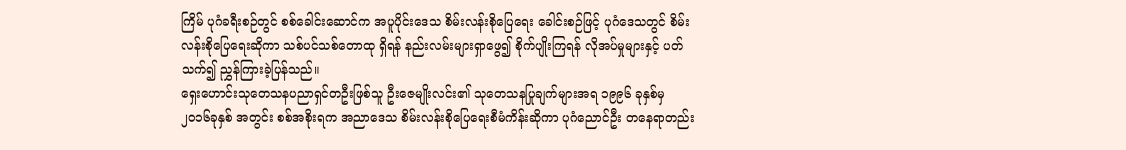ကြိမ် ပုဂံခရီးစဉ်တွင် စစ်ခေါင်းဆောင်က အပူပိုင်းဒေသ စိမ်းလန်းစိုပြေရေး ခေါင်းစဉ်ဖြင့် ပုဂံဒေသတွင် စိမ်းလန်းစိုပြေရေးဆိုကာ သစ်ပင်သစ်တောထု ရှိရန် နည်းလမ်းများရှာဖွေ၍ စိုက်ပျိုးကြရန် လိုအပ်မှုများနှင့် ပတ်သက်၍ ညွှန်ကြားခဲ့ပြန်သည်။
ရှေးဟောင်းသုတေသနပညာရှင်တဦးဖြစ်သူ ဦးဇေမျိုးလင်း၏ သုတေသနပြုချက်များအရ ၁၉၉၆ ခုနှစ်မှ ၂၀၁၆ခုနှစ် အတွင်း စစ်အစိုးရက အညာဒေသ စိမ်းလန်းစိုပြေရေးစီမံကိန်းဆိုကာ ပုဂံညောင်ဦး တနေရာတည်း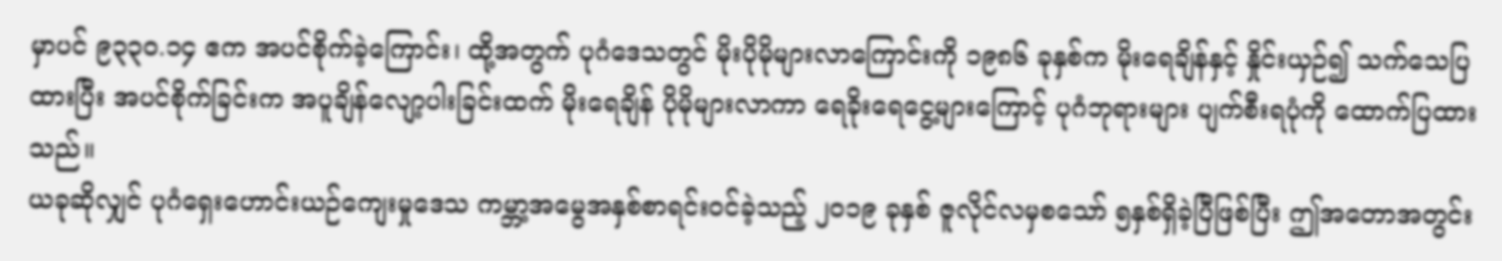မှာပင် ၉၃၃၀.၁၄ ဧက အပင်စိုက်ခဲ့ကြောင်း၊ ထို့အတွက် ပုဂံဒေသတွင် မိုးပိုမိုများလာကြောင်းကို ၁၉၈၆ ခုနှစ်က မိုးရေချိန်နှင့် နှိုင်းယှဉ်၍ သက်သေပြထားပြီး အပင်စိုက်ခြင်းက အပူချိန်လျော့ပါးခြင်းထက် မိုးရေချိန် ပိုမိုများလာကာ ရေခိုးရေငွေ့များကြောင့် ပုဂံဘုရားများ ပျက်စီးရပုံကို ထောက်ပြထားသည်။
ယခုဆိုလျှင် ပုဂံရှေးဟောင်းယဉ်ကျေးမှုဒေသ ကမ္ဘာ့အမွေအနှစ်စာရင်းဝင်ခဲ့သည့် ၂၀၁၉ ခုနှစ် ဇူလိုင်လမှစသော် ၅နှစ်ရှိခဲ့ပြီဖြစ်ပြီး ဤအတောအတွင်း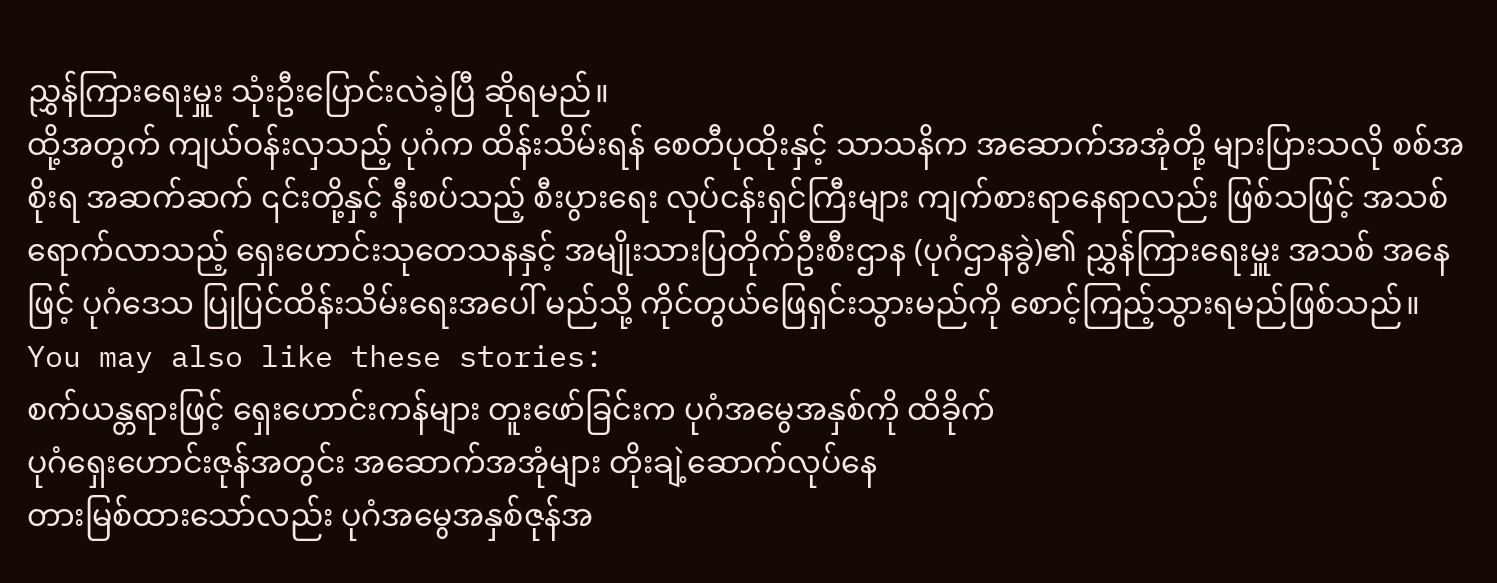ညွှန်ကြားရေးမှူး သုံးဦးပြောင်းလဲခဲ့ပြီ ဆိုရမည်။
ထို့အတွက် ကျယ်ဝန်းလှသည့် ပုဂံက ထိန်းသိမ်းရန် စေတီပုထိုးနှင့် သာသနိက အဆောက်အအုံတို့ များပြားသလို စစ်အစိုးရ အဆက်ဆက် ၎င်းတို့နှင့် နီးစပ်သည့် စီးပွားရေး လုပ်ငန်းရှင်ကြီးများ ကျက်စားရာနေရာလည်း ဖြစ်သဖြင့် အသစ်ရောက်လာသည့် ရှေးဟောင်းသုတေသနနှင့် အမျိုးသားပြတိုက်ဦးစီးဌာန (ပုဂံဌာနခွဲ)၏ ညွှန်ကြားရေးမှူး အသစ် အနေဖြင့် ပုဂံဒေသ ပြုပြင်ထိန်းသိမ်းရေးအပေါ် မည်သို့ ကိုင်တွယ်ဖြေရှင်းသွားမည်ကို စောင့်ကြည့်သွားရမည်ဖြစ်သည်။
You may also like these stories:
စက်ယန္တရားဖြင့် ရှေးဟောင်းကန်များ တူးဖော်ခြင်းက ပုဂံအမွေအနှစ်ကို ထိခိုက်
ပုဂံရှေးဟောင်းဇုန်အတွင်း အဆောက်အအုံများ တိုးချဲ့ဆောက်လုပ်နေ
တားမြစ်ထားသော်လည်း ပုဂံအမွေအနှစ်ဇုန်အ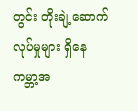တွင်း တိုးချဲ့ဆောက်လုပ်မှုများ ရှိနေ
ကမ္ဘာ့အ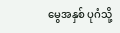မွေအနှစ် ပုဂံသို့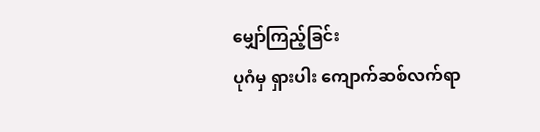မျှော်ကြည့်ခြင်း
ပုဂံမှ ရှားပါး ကျောက်ဆစ်လက်ရာ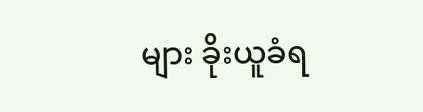များ ခိုးယူခံရ